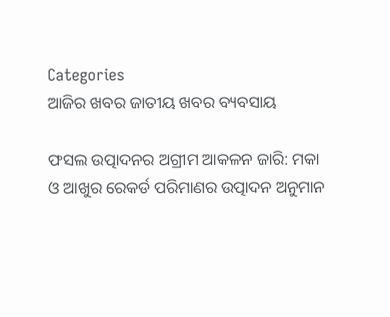Categories
ଆଜିର ଖବର ଜାତୀୟ ଖବର ବ୍ୟବସାୟ

ଫସଲ ଉତ୍ପାଦନର ଅଗ୍ରୀମ ଆକଳନ ଜାରି: ମକା ଓ ଆଖୁର ରେକର୍ଡ ପରିମାଣର ଉତ୍ପାଦନ ଅନୁମାନ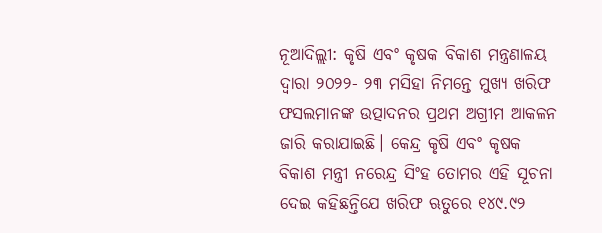ନୂଆଦିଲ୍ଲୀ: କୃଷି ଏବଂ କୃଷକ ବିକାଶ ମନ୍ତ୍ରଣାଳୟ ଦ୍ୱାରା ୨୦୨୨- ୨୩ ମସିହା ନିମନ୍ତେ ମୁଖ୍ୟ ଖରିଫ ଫସଲମାନଙ୍କ ଉତ୍ପାଦନର ପ୍ରଥମ ଅଗ୍ରୀମ ଆକଳନ ଜାରି କରାଯାଇଛି। କେନ୍ଦ୍ର କୃଷି ଏବଂ କୃଷକ ବିକାଶ ମନ୍ତ୍ରୀ ନରେନ୍ଦ୍ର ସିଂହ ତୋମର ଏହି ସୂଚନା ଦେଇ କହିଛନ୍ତିଯେ ଖରିଫ ଋତୁରେ ୧୪୯.୯୨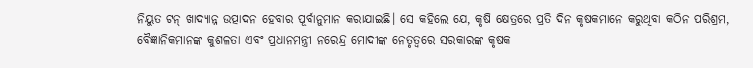ନିୟୁତ ଟନ୍ ଖାଦ୍ୟାନ୍ନ ଉତ୍ପାଦନ ହେବାର ପୂର୍ବାନୁମାନ କରାଯାଇଛି। ସେ କହିଲେ ଯେ, କୃଷି କ୍ଷେତ୍ରରେ ପ୍ରତି ଦିନ କୃଷକମାନେ କରୁଥିବା କଠିନ ପରିଶ୍ରମ, ବୈଜ୍ଞାନିକମାନଙ୍କ କୁଶଳତା ଏବଂ ପ୍ରଧାନମନ୍ତ୍ରୀ ନରେନ୍ଦ୍ର ମୋଦୀଙ୍କ ନେତୃତ୍ୱରେ ସରକାରଙ୍କ କୃଷକ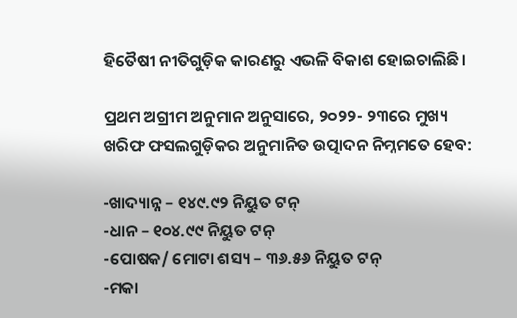ହିତୈଷୀ ନୀତିଗୁଡ଼ିକ କାରଣରୁ ଏଭଳି ବିକାଶ ହୋଇଚାଲିଛି।

ପ୍ରଥମ ଅଗ୍ରୀମ ଅନୁମାନ ଅନୁସାରେ, ୨୦୨୨- ୨୩ରେ ମୁଖ୍ୟ ଖରିଫ ଫସଲଗୁଡ଼ିକର ଅନୁମାନିତ ଉତ୍ପାଦନ ନିମ୍ନମତେ ହେବ:

-ଖାଦ୍ୟାନ୍ନ – ୧୪୯.୯୨ ନିୟୁତ ଟନ୍‌
-ଧାନ – ୧୦୪.୯୯ ନିୟୁତ ଟନ୍‌
-ପୋଷକ/ ମୋଟା ଶସ୍ୟ – ୩୬.୫୬ ନିୟୁତ ଟନ୍‌
-ମକା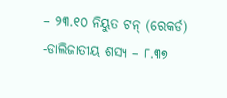– ୨୩.୧୦ ନିୟୁତ ଟନ୍ (ରେକର୍ଡ)
-ଡାଲିଜାତୀୟ ଶସ୍ୟ – ୮.୩୭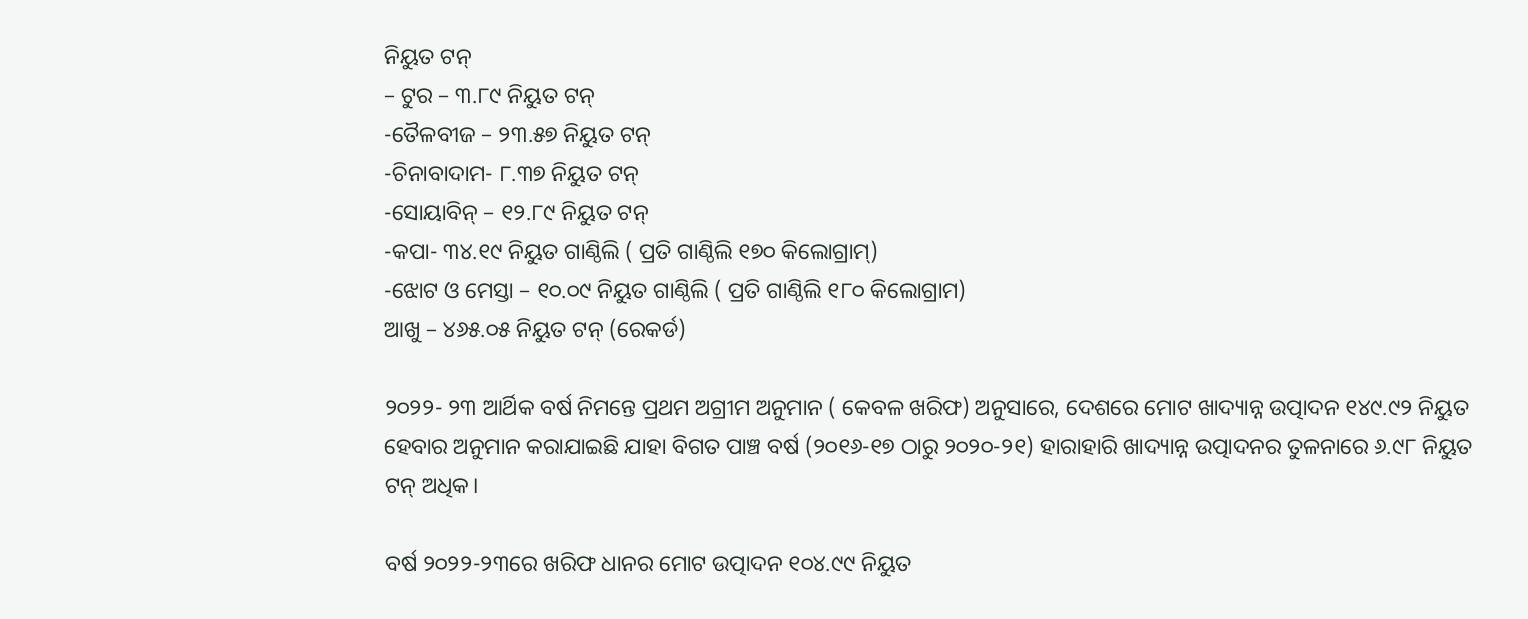ନିୟୁତ ଟନ୍‌
– ଟୁର – ୩.୮୯ ନିୟୁତ ଟନ୍‌
-ତୈଳବୀଜ – ୨୩.୫୭ ନିୟୁତ ଟନ୍‌
-ଚିନାବାଦାମ- ୮.୩୭ ନିୟୁତ ଟନ୍‌
-ସୋୟାବିନ୍ – ୧୨.୮୯ ନିୟୁତ ଟନ୍‌
-କପା- ୩୪.୧୯ ନିୟୁତ ଗାଣ୍ଠିଲି ( ପ୍ରତି ଗାଣ୍ଠିଲି ୧୭୦ କିଲୋଗ୍ରାମ୍‌)
-ଝୋଟ ଓ ମେସ୍ତା – ୧୦.୦୯ ନିୟୁତ ଗାଣ୍ଠିଲି ( ପ୍ରତି ଗାଣ୍ଠିଲି ୧୮୦ କିଲୋଗ୍ରାମ)
ଆଖୁ – ୪୬୫.୦୫ ନିୟୁତ ଟନ୍ (ରେକର୍ଡ)

୨୦୨୨- ୨୩ ଆର୍ଥିକ ବର୍ଷ ନିମନ୍ତେ ପ୍ରଥମ ଅଗ୍ରୀମ ଅନୁମାନ ( କେବଳ ଖରିଫ) ଅନୁସାରେ, ଦେଶରେ ମୋଟ ଖାଦ୍ୟାନ୍ନ ଉତ୍ପାଦନ ୧୪୯.୯୨ ନିୟୁତ ହେବାର ଅନୁମାନ କରାଯାଇଛି ଯାହା ବିଗତ ପାଞ୍ଚ ବର୍ଷ (୨୦୧୬-୧୭ ଠାରୁ ୨୦୨୦-୨୧) ହାରାହାରି ଖାଦ୍ୟାନ୍ନ ଉତ୍ପାଦନର ତୁଳନାରେ ୬.୯୮ ନିୟୁତ ଟନ୍ ଅଧିକ।

ବର୍ଷ ୨୦୨୨-୨୩ରେ ଖରିଫ ଧାନର ମୋଟ ଉତ୍ପାଦନ ୧୦୪.୯୯ ନିୟୁତ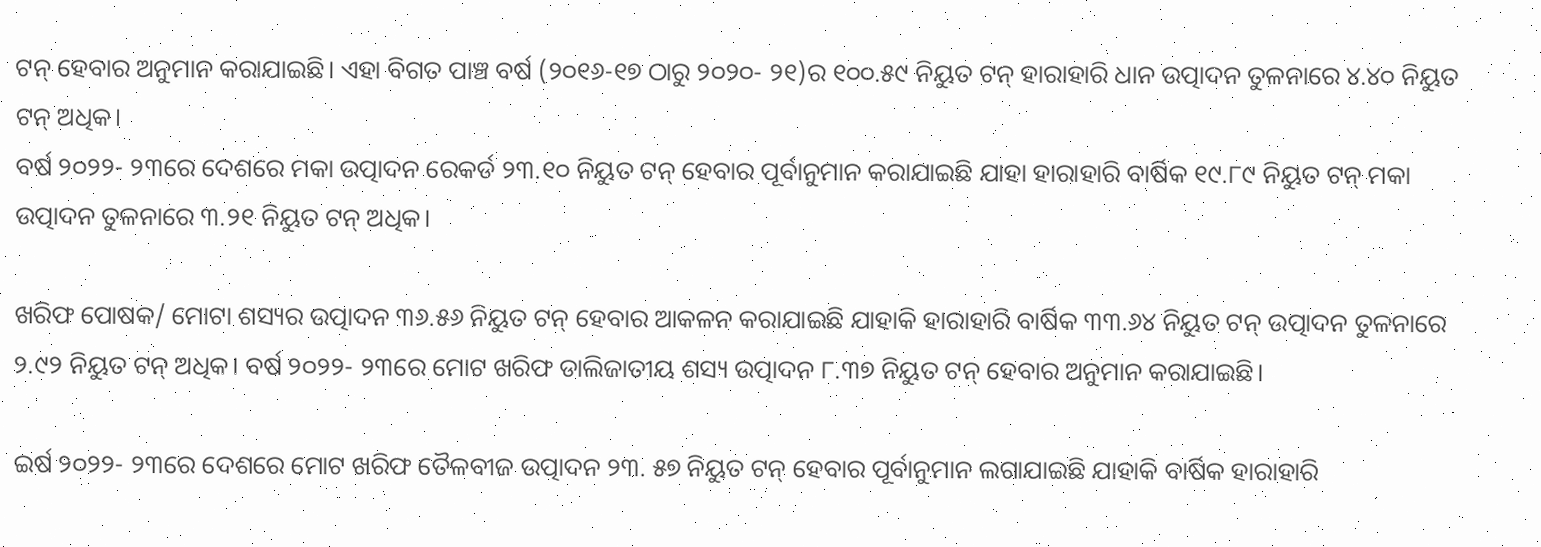ଟନ୍ ହେବାର ଅନୁମାନ କରାଯାଇଛି। ଏହା ବିଗତ ପାଞ୍ଚ ବର୍ଷ (୨୦୧୬-୧୭ ଠାରୁ ୨୦୨୦- ୨୧)ର ୧୦୦.୫୯ ନିୟୁତ ଟନ୍ ହାରାହାରି ଧାନ ଉତ୍ପାଦନ ତୁଳନାରେ ୪.୪୦ ନିୟୁତ ଟନ୍ ଅଧିକ।
ବର୍ଷ ୨୦୨୨- ୨୩ରେ ଦେଶରେ ମକା ଉତ୍ପାଦନ ରେକର୍ଡ ୨୩.୧୦ ନିୟୁତ ଟନ୍ ହେବାର ପୂର୍ବାନୁମାନ କରାଯାଇଛି ଯାହା ହାରାହାରି ବାର୍ଷିକ ୧୯.୮୯ ନିୟୁତ ଟନ୍ ମକା ଉତ୍ପାଦନ ତୁଳନାରେ ୩.୨୧ ନିୟୁତ ଟନ୍ ଅଧିକ।

ଖରିଫ ପୋଷକ/ ମୋଟା ଶସ୍ୟର ଉତ୍ପାଦନ ୩୬.୫୬ ନିୟୁତ ଟନ୍ ହେବାର ଆକଳନ କରାଯାଇଛି ଯାହାକି ହାରାହାରି ବାର୍ଷିକ ୩୩.୬୪ ନିୟୁତ ଟନ୍ ଉତ୍ପାଦନ ତୁଳନାରେ ୨.୯୨ ନିୟୁତ ଟନ୍ ଅଧିକ। ବର୍ଷ ୨୦୨୨- ୨୩ରେ ମୋଟ ଖରିଫ ଡାଲିଜାତୀୟ ଶସ୍ୟ ଉତ୍ପାଦନ ୮.୩୭ ନିୟୁତ ଟନ୍ ହେବାର ଅନୁମାନ କରାଯାଇଛି।

ଇର୍ଷ ୨୦୨୨- ୨୩ରେ ଦେଶରେ ମୋଟ ଖରିଫ ତୈଳବୀଜ ଉତ୍ପାଦନ ୨୩. ୫୭ ନିୟୁତ ଟନ୍ ହେବାର ପୂର୍ବାନୁମାନ ଲଗାଯାଇଛି ଯାହାକି ବାର୍ଷିକ ହାରାହାରି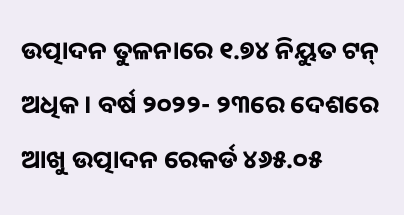ଉତ୍ପାଦନ ତୁଳନାରେ ୧.୭୪ ନିୟୁତ ଟନ୍ ଅଧିକ। ବର୍ଷ ୨୦୨୨- ୨୩ରେ ଦେଶରେ ଆଖୁ ଉତ୍ପାଦନ ରେକର୍ଡ ୪୬୫.୦୫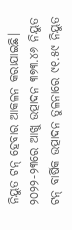ନିୟୁତ ଟନ୍ ହେବାର ଆକଳନ କରାଯାଇଛି। ୨୦୨୨-୨୩ରେ ଆଖୁ ଉତ୍ପାଦନ ୩୭୩.୪୬ ନିୟୁତ ଟନ୍ ବାର୍ଷିକ ଉତ୍ପାଦନ ତୁଳନାରେ ୯୧.୫୯ ନିୟୁତ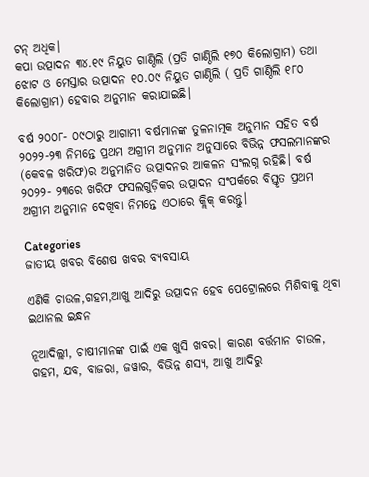ଟନ୍ ଅଧିକ।
କପା ଉତ୍ପାଦନ ୩୪.୧୯ ନିୟୁତ ଗାଣ୍ଠିଲି (ପ୍ରତି ଗାଣ୍ଠିଲି ୧୭୦ କିଲୋଗ୍ରାମ) ତଥା ଝୋଟ ଓ ମେସ୍ତାର ଉତ୍ପାଦନ ୧୦.୦୯ ନିୟୁତ ଗାଣ୍ଠିଲି ( ପ୍ରତି ଗାଣ୍ଠିଲି ୧୮୦ କିଲୋଗ୍ରାମ) ହେବାର ଅନୁମାନ କରାଯାଇଛି।

ବର୍ଷ ୨୦୦୮- ୦୯ଠାରୁ ଆଗାମୀ ବର୍ଷମାନଙ୍କ ତୁଳନାତ୍ମକ ଅନୁମାନ ସହିତ ବର୍ଷ ୨୦୨୨-୨୩ ନିମନ୍ତେ ପ୍ରଥମ ଅଗ୍ରୀମ ଅନୁମାନ ଅନୁସାରେ ବିଭିନ୍ନ ଫସଲମାନଙ୍କର (କେବଳ ଖରିଫ)ର ଅନୁମାନିତ ଉତ୍ପାଦନର ଆକଳନ ସଂଲଗ୍ନ ରହିଛି। ବର୍ଷ ୨୦୨୨- ୨୩ରେ ଖରିଫ ଫସଲଗୁଡ଼ିକର ଉତ୍ପାଦନ ସଂପର୍କରେ ବିସ୍ତୃତ ପ୍ରଥମ ଅଗ୍ରୀମ ଅନୁମାନ ଦେଖିବା ନିମନ୍ତେ ଏଠାରେ କ୍ଲିକ୍ କରନ୍ତୁ।

Categories
ଜାତୀୟ ଖବର ବିଶେଷ ଖବର ବ୍ୟବସାୟ

ଏଣିକି ଚାଉଳ,ଗହମ,ଆଖୁ ଆଦିରୁ ଉତ୍ପାଦନ ହେବ ପେଟ୍ରୋଲରେ ମିଶିବାକୁ ଥିବା ଇଥାନଲ ଇନ୍ଧନ

ନୂଆଦିଲ୍ଲୀ, ଚାଷୀମାନଙ୍କ ପାଇଁ ଏକ ଖୁସି ଖବର। କାରଣ ବର୍ତ୍ତମାନ ଚାଉଳ, ଗହମ, ଯବ, ବାଜରା, ଜୱାର, ବିଭିନ୍ନ ଶସ୍ୟ, ଆଖୁ ଆଦିରୁ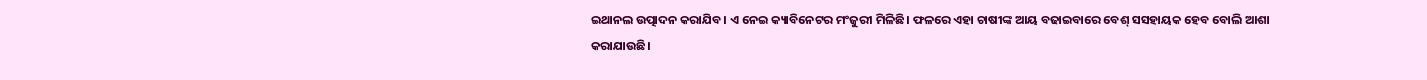ଇଥାନଲ ଉତ୍ପାଦନ କରାଯିବ। ଏ ନେଇ କ୍ୟାବିନେଟର ମଂଜୁରୀ ମିଳିଛି। ଫଳରେ ଏହା ଚାଷୀଙ୍କ ଆୟ ବଢାଇବାରେ ବେଶ୍ ସସହାୟକ ହେବ ବୋଲି ଆଶା କରାଯାଉଛି।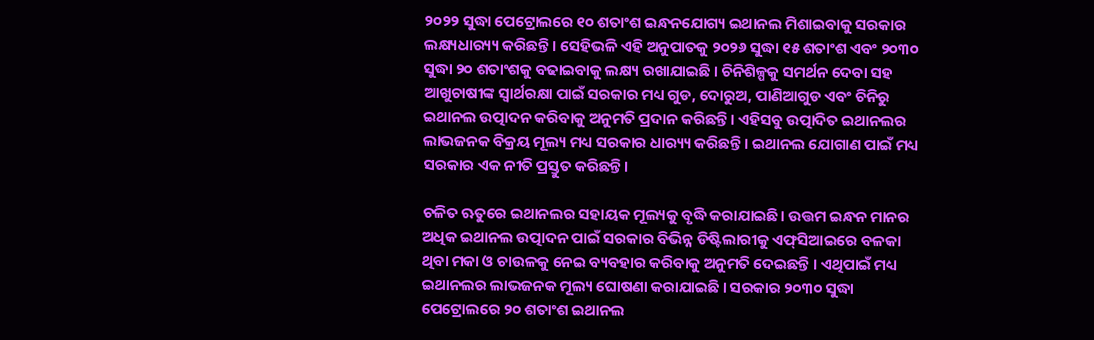୨୦୨୨ ସୁଦ୍ଧା ପେଟ୍ରୋଲରେ ୧୦ ଶତାଂଶ ଇନ୍ଧନଯୋଗ୍ୟ ଇଥାନଲ ମିଶାଇବାକୁ ସରକାର ଲକ୍ଷ୍ୟଧାର‌୍ୟ୍ୟ କରିଛନ୍ତି । ସେହିଭଳି ଏହି ଅନୁପାତକୁ ୨୦୨୬ ସୁଦ୍ଧା ୧୫ ଶତାଂଶ ଏବଂ ୨୦୩୦ ସୁଦ୍ଧା ୨୦ ଶତାଂଶକୁ ବଢାଇବାକୁ ଲକ୍ଷ୍ୟ ରଖାଯାଇଛି । ଚିନିଶିଳ୍ପକୁ ସମର୍ଥନ ଦେବା ସହ ଆଖୁଚାଷୀଙ୍କ ସ୍ୱାର୍ଥରକ୍ଷା ପାଇଁ ସରକାର ମଧ୍ୟ ଗୁଡ, ଦୋରୁଅ, ପାଣିଆଗୁଡ ଏବଂ ଚିନିରୁ ଇଥାନଲ ଉତ୍ପାଦନ କରିବାକୁ ଅନୁମତି ପ୍ରଦାନ କରିଛନ୍ତି। ଏହିସବୁ ଉତ୍ପାଦିତ ଇଥାନଲର ଲାଭଜନକ ବିକ୍ରୟ ମୂଲ୍ୟ ମଧ୍ୟ ସରକାର ଧାର‌୍ୟ୍ୟ କରିଛନ୍ତି । ଇଥାନଲ ଯୋଗାଣ ପାଇଁ ମଧ୍ୟ ସରକାର ଏକ ନୀତି ପ୍ରସ୍ତୁତ କରିଛନ୍ତି।

ଚଳିତ ଋତୁରେ ଇଥାନଲର ସହାୟକ ମୂଲ୍ୟକୁ ବୃଦ୍ଧି କରାଯାଇଛି। ଉତ୍ତମ ଇନ୍ଧନ ମାନର ଅଧିକ ଇଥାନଲ ଉତ୍ପାଦନ ପାଇଁ ସରକାର ବିଭିନ୍ନ ଡିଷ୍ଟିଲାରୀକୁ ଏଫ୍‍ସିଆଇରେ ବଳକା ଥିବା ମକା ଓ ଚାଉଳକୁ ନେଇ ବ୍ୟବହାର କରିବାକୁ ଅନୁମତି ଦେଇଛନ୍ତି । ଏଥିପାଇଁ ମଧ୍ୟ ଇଥାନଲର ଲାଭଜନକ ମୂଲ୍ୟ ଘୋଷଣା କରାଯାଇଛି । ସରକାର ୨୦୩୦ ସୁଦ୍ଧା ପେଟ୍ରୋଲରେ ୨୦ ଶତାଂଶ ଇଥାନଲ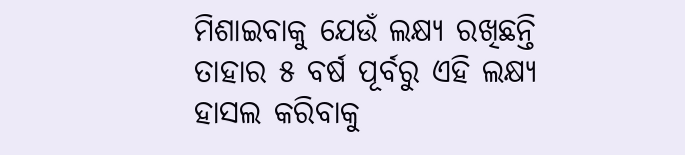ମିଶାଇବାକୁ ଯେଉଁ ଲକ୍ଷ୍ୟ ରଖିଛନ୍ତି ତାହାର ୫ ବର୍ଷ ପୂର୍ବରୁ ଏହି ଲକ୍ଷ୍ୟ ହାସଲ କରିବାକୁ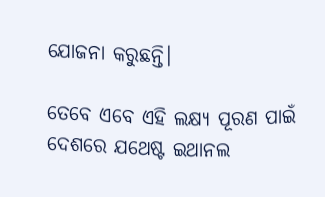ଯୋଜନା କରୁଛନ୍ତି।

ତେବେ ଏବେ ଏହି ଲକ୍ଷ୍ୟ ପୂରଣ ପାଇଁ ଦେଶରେ ଯଥେଷ୍ଟ ଇଥାନଲ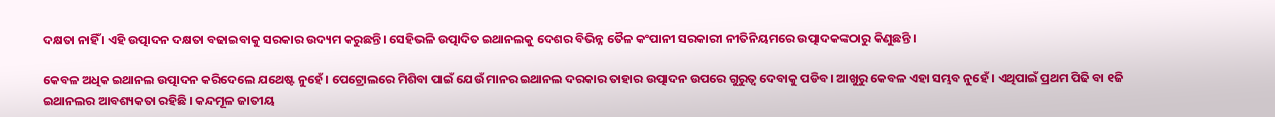ଦକ୍ଷତା ନାହିଁ । ଏହି ଉତ୍ପାଦନ ଦକ୍ଷତା ବଢାଇବାକୁ ସରକାର ଉଦ୍ୟମ କରୁଛନ୍ତି। ସେହିଭଳି ଉତ୍ପାଦିତ ଇଥାନଲକୁ ଦେଶର ବିଭିନ୍ନ ତୈଳ କଂପାନୀ ସରକାରୀ ନୀତିନିୟମରେ ଉତ୍ପାଦକଙ୍କଠାରୁ କିଣୁଛନ୍ତି ।

କେବଳ ଅଧିକ ଇଥାନଲ ଉତ୍ପାଦନ କରିଦେଲେ ଯଥେଷ୍ଟ ନୁହେଁ । ପେଟ୍ରୋଲରେ ମିଶିବା ପାଇଁ ଯେଉଁ ମାନର ଇଥାନଲ ଦରକାର ତାହାର ଉତ୍ପାଦନ ଉପରେ ଗୁରୁତ୍ୱ ଦେବାକୁ ପଡିବ। ଆଖୁରୁ କେବଳ ଏହା ସମ୍ଭବ ନୁହେଁ । ଏଥିପାଇଁ ପ୍ରଥମ ପିଢି ବା ୧ଜି ଇଥାନଲର ଆବଶ୍ୟକତା ରହିଛି । କନ୍ଦମୂଳ ଜାତୀୟ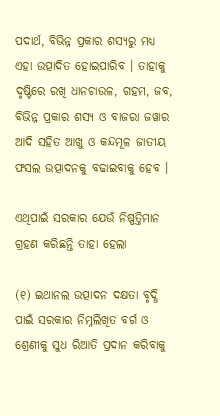ପଦାର୍ଥ, ବିଭିନ୍ନ ପ୍ରକାର ଶସ୍ୟରୁ ମଧ୍ୟ ଏହା ଉତ୍ପାଦିତ ହୋଇପାରିବ । ତାହାକୁ ଦୃଷ୍ଟିରେ ରଖି ଧାନଚାଉଳ, ଗହମ, ଜବ, ବିଭିନ୍ନ ପ୍ରକାର ଶସ୍ୟ ଓ ବାଜରା ଜୱାର ଆଦି ସହିତ ଆଖୁ ଓ କନ୍ଦମୂଳ ଜାତୀୟ ଫସଲ ଉତ୍ପାଦନକୁ ବଢାଇବାକୁ ହେବ ।

ଏଥିପାଇଁ ସରକାର ଯେଉଁ ନିଷ୍ପତ୍ତିମାନ ଗ୍ରହଣ କରିଛନ୍ତି ତାହା ହେଲା

(୧) ଇଥାନଲ ଉତ୍ପାଦନ ଦକ୍ଷତା ବୃଦ୍ଧି ପାଇଁ ସରକାର ନିମ୍ନଲିଖିତ ବର୍ଗ ଓ ଶ୍ରେଣୀକୁ ସୁଧ ରିଆତି ପ୍ରଦାନ କରିବାକୁ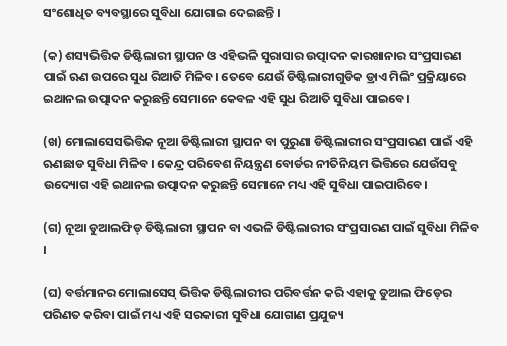ସଂଶୋଧିତ ବ୍ୟବସ୍ଥାରେ ସୁବିଧା ଯୋଗାଇ ଦେଇଛନ୍ତି ।

(କ) ଶସ୍ୟଭିତ୍ତିକ ଡିଷ୍ଟିଲାରୀ ସ୍ଥାପନ ଓ ଏହିଭଳି ସୁରାସାର ଉତ୍ପାଦନ କାରଖାନାର ସଂପ୍ରସାରଣ ପାଇଁ ଋଣ ଉପରେ ସୁଧ ରିଆତି ମିଳିବ। ତେବେ ଯେଉଁ ଡିଷ୍ଟିଲାରୀଗୁଡିକ ଡ୍ରାଏ ମିଲିଂ ପ୍ରକ୍ରିୟାରେ ଇଥାନଲ ଉତ୍ପାଦନ କରୁଛନ୍ତି ସେମାନେ କେବଳ ଏହି ସୁଧ ରିଆତି ସୁବିଧା ପାଇବେ।

(ଖ) ମୋଲାସେସଭିତ୍ତିକ ନୂଆ ଡିଷ୍ଟିଲାରୀ ସ୍ଥାପନ ବା ପୁରୁଣା ଡିଷ୍ଟିଲାରୀର ସଂପ୍ରସାରଣ ପାଇଁ ଏହି ଋଣଛାଡ ସୁବିଧା ମିଳିବ । କେନ୍ଦ୍ର ପରିବେଶ ନିୟନ୍ତ୍ରଣ ବୋର୍ଡର ନୀତିନିୟମ ଭିତ୍ତିରେ ଯେଉଁସବୁ ଉଦ୍ୟୋଗ ଏହି ଇଥାନଲ ଉତ୍ପାଦନ କରୁଛନ୍ତି ସେମାନେ ମଧ୍ୟ ଏହି ସୁବିଧା ପାଇପାରିବେ।

(ଗ) ନୂଆ ଡୁଆଲଫିଡ୍‍ ଡିଷ୍ଟିଲାରୀ ସ୍ଥାପନ ବା ଏଭଳି ଡିଷ୍ଟିଲାରୀର ସଂପ୍ରସାରଣ ପାଇଁ ସୁବିଧା ମିଳିବ ।

(ଘ) ବର୍ତ୍ତମାନର ମୋଲାସେସ୍‍ ଭିତ୍ତିକ ଡିଷ୍ଟିଲାରୀର ପରିବର୍ତ୍ତନ କରି ଏହାକୁ ଡୁଆଲ ଫିଡ୍‍ରେ ପରିଣତ କରିବା ପାଇଁ ମଧ୍ୟ ଏହି ସରକାରୀ ସୁବିଧା ଯୋଗାଣ ପ୍ରଯୁଜ୍ୟ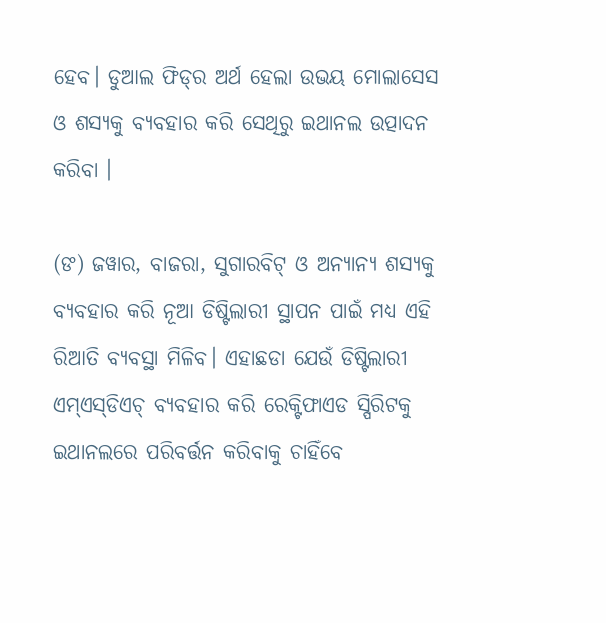ହେବ। ଡୁଆଲ ଫିଡ୍‍ର ଅର୍ଥ ହେଲା ଉଭୟ ମୋଲାସେସ ଓ ଶସ୍ୟକୁ ବ୍ୟବହାର କରି ସେଥିରୁ ଇଥାନଲ ଉତ୍ପାଦନ କରିବା ।

(ଙ) ଜୱାର, ବାଜରା, ସୁଗାରବିଟ୍‍ ଓ ଅନ୍ୟାନ୍ୟ ଶସ୍ୟକୁ ବ୍ୟବହାର କରି ନୂଆ ଡିଷ୍ଟିଲାରୀ ସ୍ଥାପନ ପାଇଁ ମଧ୍ୟ ଏହି ରିଆତି ବ୍ୟବସ୍ଥା ମିଳିବ। ଏହାଛଡା ଯେଉଁ ଡିଷ୍ଟିଲାରୀ ଏମ୍‍ଏସ୍‍ଡିଏଚ୍‍ ବ୍ୟବହାର କରି ରେକ୍ଟିଫାଏଡ ସ୍ପିରିଟକୁ ଇଥାନଲରେ ପରିବର୍ତ୍ତନ କରିବାକୁ ଚାହିଁବେ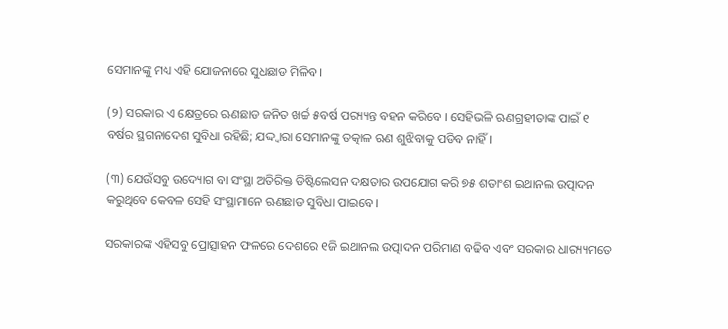ସେମାନଙ୍କୁ ମଧ୍ୟ ଏହି ଯୋଜନାରେ ସୁଧଛାଡ ମିଳିବ।

(୨) ସରକାର ଏ କ୍ଷେତ୍ରରେ ଋଣଛାଡ ଜନିତ ଖର୍ଚ୍ଚ ୫ବର୍ଷ ପର‌୍ୟ୍ୟନ୍ତ ବହନ କରିବେ । ସେହିଭଳି ଋଣଗ୍ରହୀତାଙ୍କ ପାଇଁ ୧ ବର୍ଷର ସ୍ଥଗନାଦେଶ ସୁବିଧା ରହିଛି; ଯଦ୍ଦ୍ୱାରା ସେମାନଙ୍କୁ ତତ୍କାଳ ଋଣ ଶୁଝିବାକୁ ପଡିବ ନାହିଁ।

(୩) ଯେଉଁସବୁ ଉଦ୍ୟୋଗ ବା ସଂସ୍ଥା ଅତିରିକ୍ତ ଡିଷ୍ଟିଲେସନ ଦକ୍ଷତାର ଉପଯୋଗ କରି ୭୫ ଶତାଂଶ ଇଥାନଲ ଉତ୍ପାଦନ କରୁଥିବେ କେବଳ ସେହି ସଂସ୍ଥାମାନେ ଋଣଛାଡ ସୁବିଧା ପାଇବେ।

ସରକାରଙ୍କ ଏହିସବୁ ପ୍ରୋତ୍ସାହନ ଫଳରେ ଦେଶରେ ୧ଜି ଇଥାନଲ ଉତ୍ପାଦନ ପରିମାଣ ବଢିବ ଏବଂ ସରକାର ଧାର‌୍ୟ୍ୟମତେ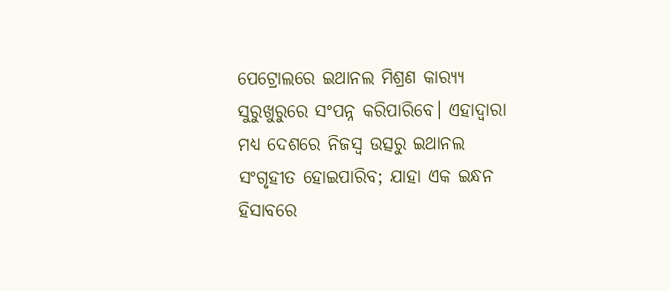ପେଟ୍ରୋଲରେ ଇଥାନଲ ମିଶ୍ରଣ କାର‌୍ୟ୍ୟ ସୁରୁଖୁରୁରେ ସଂପନ୍ନ କରିପାରିବେ। ଏହାଦ୍ୱାରା ମଧ୍ୟ ଦେଶରେ ନିଜସ୍ୱ ଉତ୍ସରୁ ଇଥାନଲ ସଂଗୃହୀତ ହୋଇପାରିବ; ଯାହା ଏକ ଇନ୍ଧନ ହିସାବରେ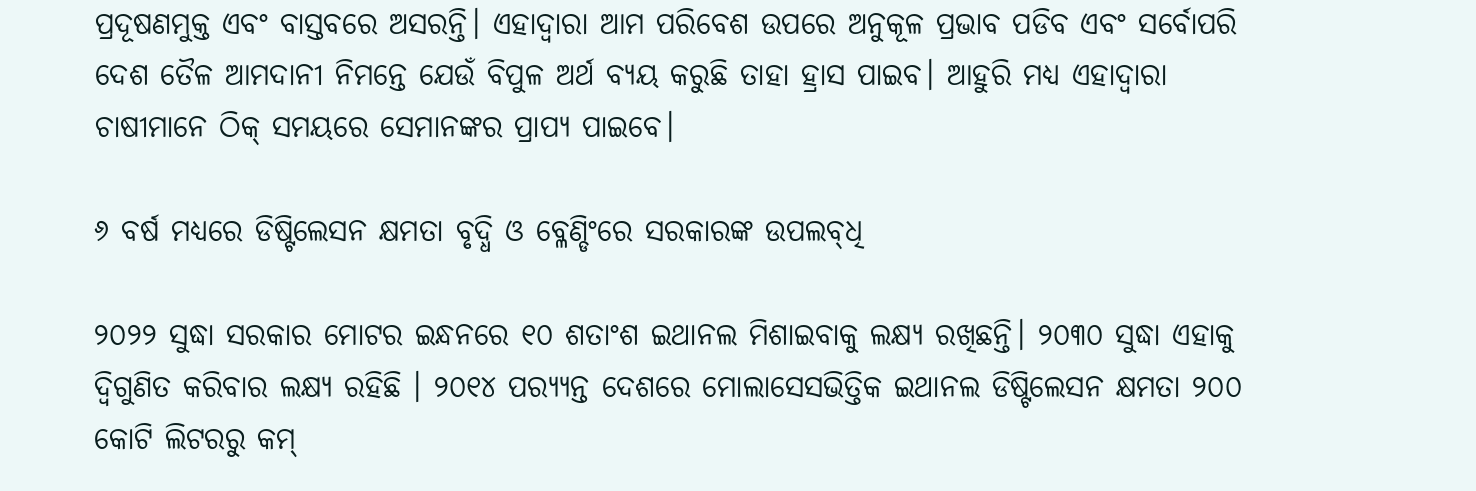ପ୍ରଦୂଷଣମୁକ୍ତ ଏବଂ ବାସ୍ତବରେ ଅସରନ୍ତି। ଏହାଦ୍ୱାରା ଆମ ପରିବେଶ ଉପରେ ଅନୁକୂଳ ପ୍ରଭାବ ପଡିବ ଏବଂ ସର୍ବୋପରି ଦେଶ ତୈଳ ଆମଦାନୀ ନିମନ୍ତେ ଯେଉଁ ବିପୁଳ ଅର୍ଥ ବ୍ୟୟ କରୁଛି ତାହା ହ୍ରାସ ପାଇବ। ଆହୁରି ମଧ୍ୟ ଏହାଦ୍ୱାରା ଚାଷୀମାନେ ଠିକ୍‍ ସମୟରେ ସେମାନଙ୍କର ପ୍ରାପ୍ୟ ପାଇବେ।

୬ ବର୍ଷ ମଧ୍ୟରେ ଡିଷ୍ଟିଲେସନ କ୍ଷମତା ବୃଦ୍ଧି ଓ ବ୍ଳେଣ୍ଡିଂରେ ସରକାରଙ୍କ ଉପଲବ୍‍ଧି

୨୦୨୨ ସୁଦ୍ଧା ସରକାର ମୋଟର ଇନ୍ଧନରେ ୧୦ ଶତାଂଶ ଇଥାନଲ ମିଶାଇବାକୁ ଲକ୍ଷ୍ୟ ରଖିଛନ୍ତି। ୨୦୩୦ ସୁଦ୍ଧା ଏହାକୁ ଦ୍ୱିଗୁଣିତ କରିବାର ଲକ୍ଷ୍ୟ ରହିଛି । ୨୦୧୪ ପର‌୍ୟ୍ୟନ୍ତ ଦେଶରେ ମୋଲାସେସଭିତ୍ତିକ ଇଥାନଲ ଡିଷ୍ଟିଲେସନ କ୍ଷମତା ୨୦୦ କୋଟି ଲିଟରରୁ କମ୍‍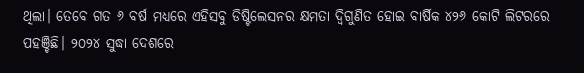ଥିଲା। ତେବେ ଗତ ୬ ବର୍ଷ ମଧ୍ୟରେ ଏହିସବୁ ଡିଷ୍ଟିଲେସନର କ୍ଷମତା ଦ୍ୱିଗୁଣିତ ହୋଇ ବାର୍ଷିକ ୪୨୬ କୋଟି ଲିଟରରେ ପହଞ୍ଚିଛି। ୨୦୨୪ ସୁଦ୍ଧା ଦେଶରେ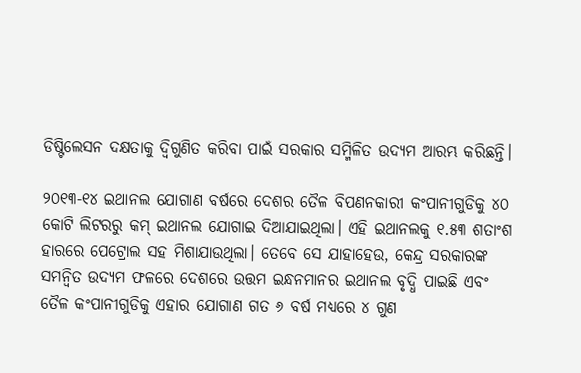ଡିଷ୍ଟିଲେସନ ଦକ୍ଷତାକୁ ଦ୍ୱିଗୁଣିତ କରିବା ପାଇଁ ସରକାର ସମ୍ମିଳିତ ଉଦ୍ୟମ ଆରମ୍ଭ କରିଛନ୍ତି।

୨୦୧୩-୧୪ ଇଥାନଲ ଯୋଗାଣ ବର୍ଷରେ ଦେଶର ତୈଳ ବିପଣନକାରୀ କଂପାନୀଗୁଡିକୁ ୪୦ କୋଟି ଲିଟରରୁ କମ୍‍ ଇଥାନଲ ଯୋଗାଇ ଦିଆଯାଇଥିଲା। ଏହି ଇଥାନଲକୁ ୧.୫୩ ଶତାଂଶ ହାରରେ ପେଟ୍ରୋଲ ସହ ମିଶାଯାଉଥିଲା। ତେବେ ସେ ଯାହାହେଉ, କେନ୍ଦ୍ର ସରକାରଙ୍କ ସମନ୍ୱିତ ଉଦ୍ୟମ ଫଳରେ ଦେଶରେ ଉତ୍ତମ ଇନ୍ଧନମାନର ଇଥାନଲ ବୃଦ୍ଧି ପାଇଛି ଏବଂ ତୈଳ କଂପାନୀଗୁଡିକୁ ଏହାର ଯୋଗାଣ ଗତ ୬ ବର୍ଷ ମଧ୍ୟରେ ୪ ଗୁଣ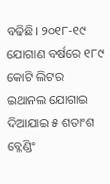ବଢିଛି। ୨୦୧୮-୧୯ ଯୋଗାଣ ବର୍ଷରେ ୧୮୯ କୋଟି ଲିଟର ଇଥାନଲ ଯୋଗାଇ ଦିଆଯାଇ ୫ ଶତାଂଶ ବ୍ଳେଣ୍ଡିଂ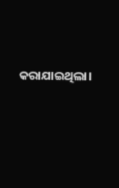କରାଯାଇଥିଲା।